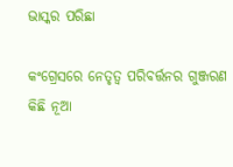ଭାସ୍କର ପରିଛା

କଂଗ୍ରେସରେ ନେତୃତ୍ୱ ପରିବର୍ତ୍ତନର ଗୁଞ୍ଜରଣ କିଛି ନୂଆ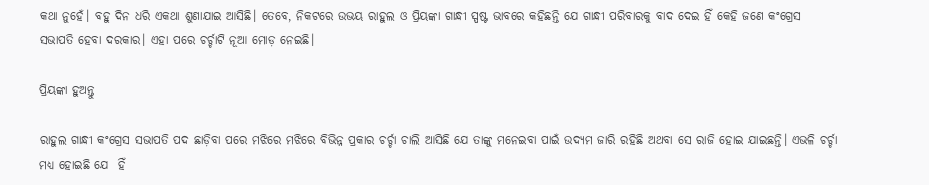କଥା ନୁହେଁ। ବହୁ ଦିନ ଧରି ଏକଥା ଶୁଣାଯାଇ ଆସିଛି। ତେବେ, ନିକଟରେ ଉଭୟ ରାହୁଲ ଓ ପ୍ରିୟଙ୍କା ଗାନ୍ଧୀ ସ୍ପଷ୍ଟ ଭାବରେ କହିଛନ୍ତି ଯେ ଗାନ୍ଧୀ ପରିବାରକୁ ବାଦ ଦେଇ ହିଁ କେହି ଜଣେ କଂଗ୍ରେସ ସଭାପତି ହେବା ଦରକାର। ଏହା ପରେ ଚର୍ଚ୍ଚାଟି ନୂଆ ମୋଡ଼ ନେଇଛି।

ପ୍ରିୟଙ୍କା ହୁଅନ୍ତୁ

ରାହୁଲ ଗାନ୍ଧୀ କଂଗ୍ରେସ ସଭାପତି ପଦ ଛାଡ଼ିବା ପରେ ମଝିରେ ମଝିରେ ବିଭିନ୍ନ ପ୍ରକାର ଚର୍ଚ୍ଚା ଚାଲି ଆସିଛି ଯେ ତାଙ୍କୁ ମନେଇବା ପାଇଁ ଉଦ୍ୟମ ଜାରି ରହିଛି ଅଥବା ସେ ରାଜି ହୋଇ ଯାଇଛନ୍ତି। ଏଭଳି ଚର୍ଚ୍ଚା ମଧ୍ୟ ହୋଇଛି ଯେ  ହିଁ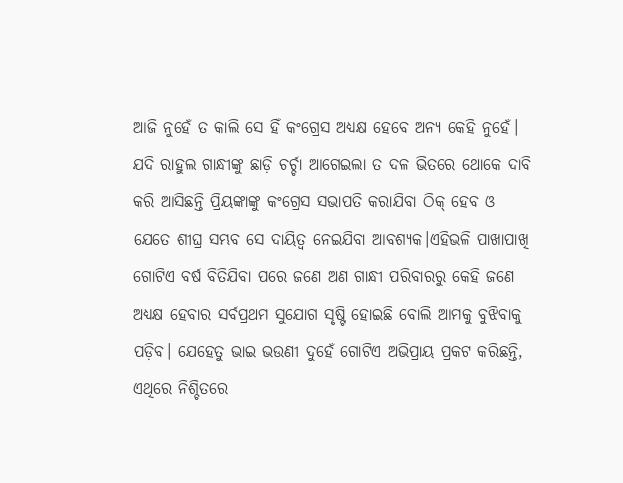ଆଜି ନୁହେଁ ତ କାଲି ସେ ହିଁ କଂଗ୍ରେସ ଅଧ୍ୟକ୍ଷ ହେବେ ଅନ୍ୟ କେହି ନୁହେଁ। ଯଦି ରାହୁଲ ଗାନ୍ଧୀଙ୍କୁ ଛାଡ଼ି ଚର୍ଚ୍ଚା ଆଗେଇଲା ତ ଦଳ ଭିତରେ ଥୋକେ ଦାବି କରି ଆସିଛନ୍ତି ପ୍ରିୟଙ୍କାଙ୍କୁ କଂଗ୍ରେସ ସଭାପତି କରାଯିବା ଠିକ୍ ହେବ ଓ ଯେତେ ଶୀଘ୍ର ସମ୍ଭବ ସେ ଦାୟିତ୍ୱ ନେଇଯିବା ଆବଶ୍ୟକ।ଏହିଭଳି ପାଖାପାଖି ଗୋଟିଏ ବର୍ଷ ବିତିଯିବା ପରେ ଜଣେ ଅଣ ଗାନ୍ଧୀ ପରିବାରରୁ କେହି ଜଣେ ଅଧ୍ୟକ୍ଷ ହେବାର ସର୍ବପ୍ରଥମ ସୁଯୋଗ ସୃଷ୍ଟି ହୋଇଛି ବୋଲି ଆମକୁ ବୁଝିବାକୁ ପଡ଼ିବ। ଯେହେତୁ ଭାଇ ଭଉଣୀ ଦୁହେଁ ଗୋଟିଏ ଅଭିପ୍ରାୟ ପ୍ରକଟ କରିଛନ୍ତି, ଏଥିରେ ନିଶ୍ଚିତରେ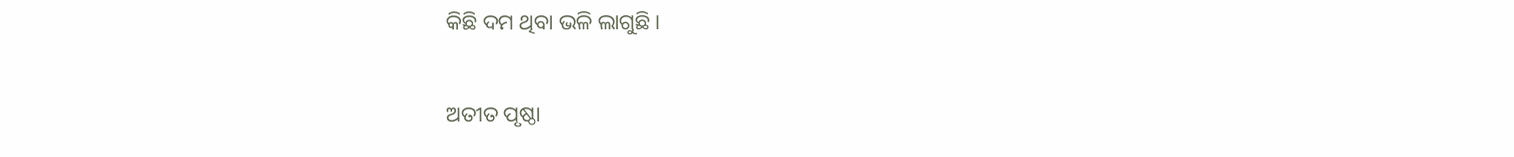କିଛି ଦମ ଥିବା ଭଳି ଲାଗୁଛି।

ଅତୀତ ପୃଷ୍ଠା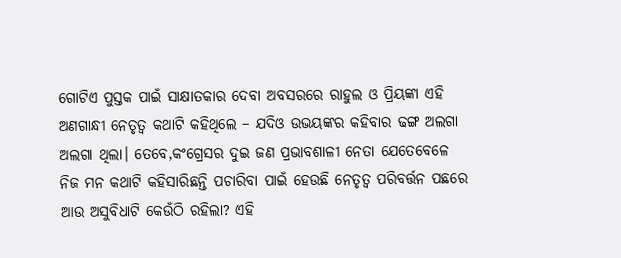ଗୋଟିଏ ପୁସ୍ତକ ପାଇଁ ସାକ୍ଷାତକାର ଦେବା ଅବସରରେ ରାହୁଲ ଓ ପ୍ରିୟଙ୍କା ଏହି ଅଣଗାନ୍ଧୀ ନେତୃତ୍ୱ କଥାଟି କହିଥିଲେ – ଯଦିଓ ଉଭୟଙ୍କର କହିବାର ଢଙ୍ଗ ଅଲଗା ଅଲଗା ଥିଲା। ତେବେ,କଂଗ୍ରେସର ଦୁଇ ଜଣ ପ୍ରଭାବଶାଳୀ ନେତା ଯେତେବେଳେ ନିଜ ମନ କଥାଟି କହିସାରିଛନ୍ତି ପଚାରିବା ପାଇଁ ହେଉଛି ନେତୃତ୍ୱ ପରିବର୍ତ୍ତନ ପଛରେ ଆଉ ଅସୁବିଧାଟି କେଉଁଠି ରହିଲା? ଏହି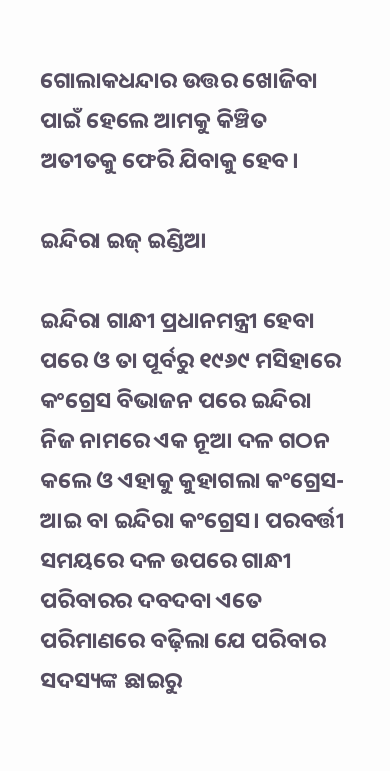ଗୋଲାକଧନ୍ଦାର ଉତ୍ତର ଖୋଜିବା ପାଇଁ ହେଲେ ଆମକୁ କିଞ୍ଚିତ ଅତୀତକୁ ଫେରି ଯିବାକୁ ହେବ।

ଇନ୍ଦିରା ଇଜ୍ ଇଣ୍ଡିଆ

ଇନ୍ଦିରା ଗାନ୍ଧୀ ପ୍ରଧାନମନ୍ତ୍ରୀ ହେବା ପରେ ଓ ତା ପୂର୍ବରୁ ୧୯୬୯ ମସିହାରେ କଂଗ୍ରେସ ବିଭାଜନ ପରେ ଇନ୍ଦିରା ନିଜ ନାମରେ ଏକ ନୂଆ ଦଳ ଗଠନ କଲେ ଓ ଏହାକୁ କୁହାଗଲା କଂଗ୍ରେସ- ଆଇ ବା ଇନ୍ଦିରା କଂଗ୍ରେସ। ପରବର୍ତ୍ତୀ ସମୟରେ ଦଳ ଉପରେ ଗାନ୍ଧୀ ପରିବାରର ଦବଦବା ଏତେ ପରିମାଣରେ ବଢ଼ିଲା ଯେ ପରିବାର ସଦସ୍ୟଙ୍କ ଛାଇରୁ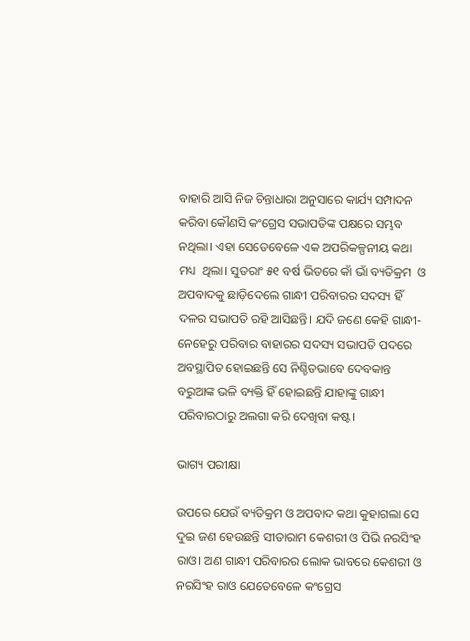ବାହାରି ଆସି ନିଜ ଚିନ୍ତାଧାରା ଅନୁସାରେ କାର୍ଯ୍ୟ ସମ୍ପାଦନ କରିବା କୌଣସି କଂଗ୍ରେସ ସଭାପତିଙ୍କ ପକ୍ଷରେ ସମ୍ଭବ ନଥିଲା। ଏହା ସେତେବେଳେ ଏକ ଅପରିକଳ୍ପନୀୟ କଥା ମଧ୍ୟ  ଥିଲା। ସୁତରାଂ ୫୧ ବର୍ଷ ଭିତରେ କାଁ ଭାଁ ବ୍ୟତିକ୍ରମ  ଓ ଅପବାଦକୁ ଛାଡ଼ିଦେଲେ ଗାନ୍ଧୀ ପରିବାରର ସଦସ୍ୟ ହିଁ ଦଳର ସଭାପତି ରହି ଆସିଛନ୍ତି। ଯଦି ଜଣେ କେହି ଗାନ୍ଧୀ- ନେହେରୁ ପରିବାର ବାହାରର ସଦସ୍ୟ ସଭାପତି ପଦରେ ଅବସ୍ଥାପିତ ହୋଇଛନ୍ତି ସେ ନିଶ୍ଚିତଭାବେ ଦେବକାନ୍ତ ବରୁଆଙ୍କ ଭଳି ବ୍ୟକ୍ତି ହିଁ ହୋଇଛନ୍ତି ଯାହାଙ୍କୁ ଗାନ୍ଧୀ ପରିବାରଠାରୁ ଅଲଗା କରି ଦେଖିବା କଷ୍ଟ।

ଭାଗ୍ୟ ପରୀକ୍ଷା

ଉପରେ ଯେଉଁ ବ୍ୟତିକ୍ରମ ଓ ଅପବାଦ କଥା କୁହାଗଲା ସେ ଦୁଇ ଜଣ ହେଉଛନ୍ତି ସୀତାରାମ କେଶରୀ ଓ ପିଭି ନରସିଂହ ରାଓ। ଅଣ ଗାନ୍ଧୀ ପରିବାରର ଲୋକ ଭାବରେ କେଶରୀ ଓ ନରସିଂହ ରାଓ ଯେତେବେଳେ କଂଗ୍ରେସ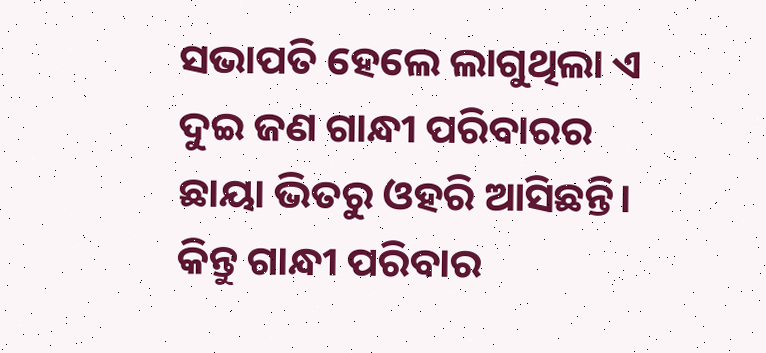ସଭାପତି ହେଲେ ଲାଗୁଥିଲା ଏ ଦୁଇ ଜଣ ଗାନ୍ଧୀ ପରିବାରର ଛାୟା ଭିତରୁ ଓହରି ଆସିଛନ୍ତି। କିନ୍ତୁ ଗାନ୍ଧୀ ପରିବାର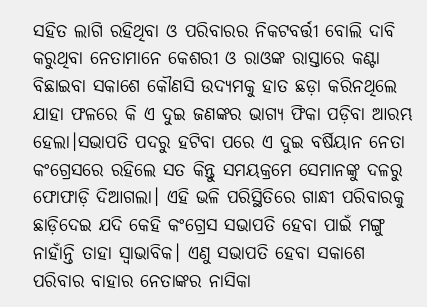ସହିତ ଲାଗି ରହିଥିବା ଓ ପରିବାରର ନିକଟବର୍ତ୍ତୀ ବୋଲି ଦାବି କରୁଥିବା ନେତାମାନେ କେଶରୀ ଓ ରାଓଙ୍କ ରାସ୍ତାରେ କଣ୍ଟା ବିଛାଇବା ସକାଶେ କୌଣସି ଉଦ୍ୟମକୁ ହାତ ଛଡ଼ା କରିନଥିଲେ ଯାହା ଫଳରେ କି ଏ ଦୁଇ ଜଣଙ୍କର ଭାଗ୍ୟ ଫିକା ପଡ଼ିବା ଆରମ୍ଭ ହେଲା।ସଭାପତି ପଦରୁ ହଟିବା ପରେ ଏ ଦୁଇ ବର୍ଷିୟାନ ନେତା କଂଗ୍ରେସରେ ରହିଲେ ସତ କିନ୍ତୁ ସମୟକ୍ରମେ ସେମାନଙ୍କୁ ଦଳରୁ ଫୋଫାଡ଼ି ଦିଆଗଲା। ଏହି ଭଳି ପରିସ୍ଥିତିରେ ଗାନ୍ଧୀ ପରିବାରକୁ ଛାଡ଼ିଦେଇ ଯଦି କେହି କଂଗ୍ରେସ ସଭାପତି ହେବା ପାଇଁ ମଙ୍ଗୁ ନାହାଁନ୍ତି ତାହା ସ୍ୱାଭାବିକ। ଏଣୁ ସଭାପତି ହେବା ସକାଶେ ପରିବାର ବାହାର ନେତାଙ୍କର ନାସିକା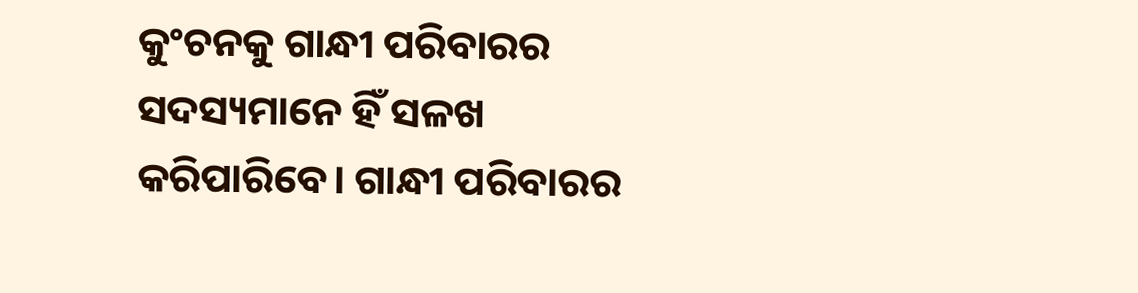କୁଂଚନକୁ ଗାନ୍ଧୀ ପରିବାରର ସଦସ୍ୟମାନେ ହିଁ ସଳଖ କରିପାରିବେ। ଗାନ୍ଧୀ ପରିବାରର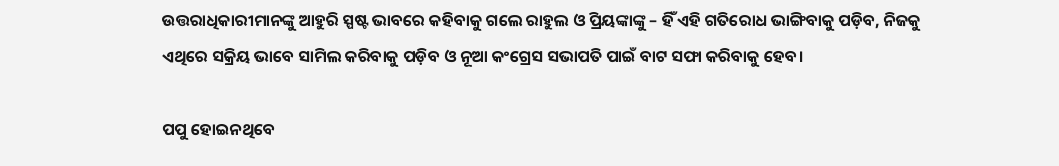ଉତ୍ତରାଧିକାରୀମାନଙ୍କୁ ଆହୁରି ସ୍ପଷ୍ଟ ଭାବରେ କହିବାକୁ ଗଲେ ରାହୁଲ ଓ ପ୍ରିୟଙ୍କାଙ୍କୁ – ହିଁ ଏହି ଗତିରୋଧ ଭାଙ୍ଗିବାକୁ ପଡ଼ିବ, ନିଜକୁ ଏଥିରେ ସକ୍ରିୟ ଭାବେ ସାମିଲ କରିବାକୁ ପଡ଼ିବ ଓ ନୂଆ କଂଗ୍ରେସ ସଭାପତି ପାଇଁ ବାଟ ସଫା କରିବାକୁ ହେବ।

ପପୁ ହୋଇନଥିବେ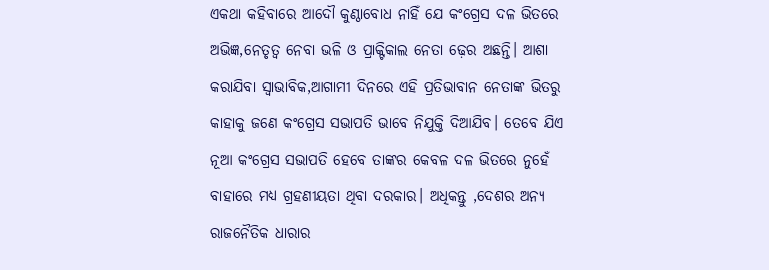ଏକଥା କହିବାରେ ଆଦୌ କୁଣ୍ଠାବୋଧ ନାହିଁ ଯେ କଂଗ୍ରେସ ଦଳ ଭିତରେ ଅଭିଜ୍ଞ,ନେତୃତ୍ୱ ନେବା ଭଳି ଓ ପ୍ରାକ୍ଟିକାଲ ନେତା ଢ଼େର ଅଛନ୍ତି। ଆଶା କରାଯିବା ସ୍ୱାଭାବିକ,ଆଗାମୀ ଦିନରେ ଏହି ପ୍ରତିଭାବାନ ନେତାଙ୍କ ଭିତରୁ କାହାକୁ ଜଣେ କଂଗ୍ରେସ ସଭାପତି ଭାବେ ନିଯୁକ୍ତି ଦିଆଯିବ। ତେବେ ଯିଏ ନୂଆ କଂଗ୍ରେସ ସଭାପତି ହେବେ ତାଙ୍କର କେବଳ ଦଳ ଭିତରେ ନୁହେଁ ବାହାରେ ମଧ୍ୟ ଗ୍ରହଣୀୟତା ଥିବା ଦରକାର। ଅଧିକନ୍ତୁ ,ଦେଶର ଅନ୍ୟ ରାଜନୈତିକ ଧାରାର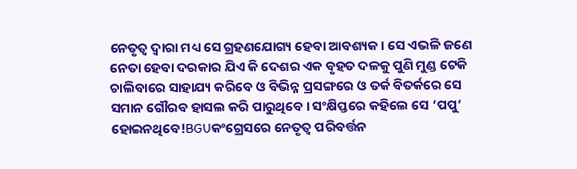ନେତୃତ୍ୱ ଦ୍ୱାରା ମଧ୍ୟ ସେ ଗ୍ରହଣଯୋଗ୍ୟ ହେବା ଆବଶ୍ୟକ। ସେ ଏଭଳି ଜଣେ ନେତା ହେବା ଦରକାର ଯିଏ କି ଦେଶର ଏକ ବୃହତ ଦଳକୁ ପୁଣି ମୁଣ୍ଡ ଟେକି ଚାଲିବାରେ ସାହାଯ୍ୟ କରିବେ ଓ ବିଭିନ୍ନ ପ୍ରସଙ୍ଗରେ ଓ ତର୍କ ବିତର୍କରେ ସେ ସମାନ ଗୌରବ ହାସଲ କରି ପାରୁଥିବେ। ସଂକ୍ଷିପ୍ତରେ କହିଲେ ସେ ‘ପପୁ’ ହୋଇନଥିବେ!BGUକଂଗ୍ରେସରେ ନେତୃତ୍ୱ ପରିବର୍ତ୍ତନ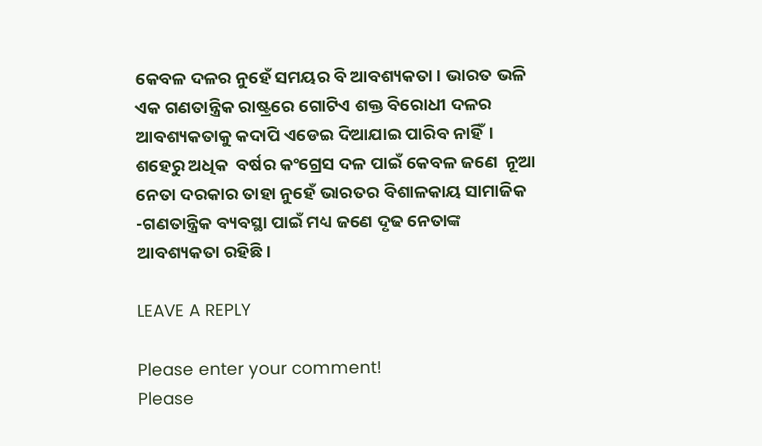କେବଳ ଦଳର ନୁହେଁ ସମୟର ବି ଆବଶ୍ୟକତା। ଭାରତ ଭଳି ଏକ ଗଣତାନ୍ତ୍ରିକ ରାଷ୍ଟ୍ରରେ ଗୋଟିଏ ଶକ୍ତ ବିରୋଧୀ ଦଳର ଆବଶ୍ୟକତାକୁ କଦାପି ଏଡେଇ ଦିଆଯାଇ ପାରିବ ନାହିଁ। ଶହେରୁ ଅଧିକ  ବର୍ଷର କଂଗ୍ରେସ ଦଳ ପାଇଁ କେବଳ ଜଣେ  ନୂଆ ନେତା ଦରକାର ତାହା ନୁହେଁ ଭାରତର ବିଶାଳକାୟ ସାମାଜିକ -ଗଣତାନ୍ତ୍ରିକ ବ୍ୟବସ୍ଥା ପାଇଁ ମଧ୍ୟ ଜଣେ ଦୃଢ ନେତାଙ୍କ ଆବଶ୍ୟକତା ରହିଛି।

LEAVE A REPLY

Please enter your comment!
Please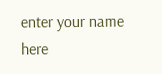enter your name here